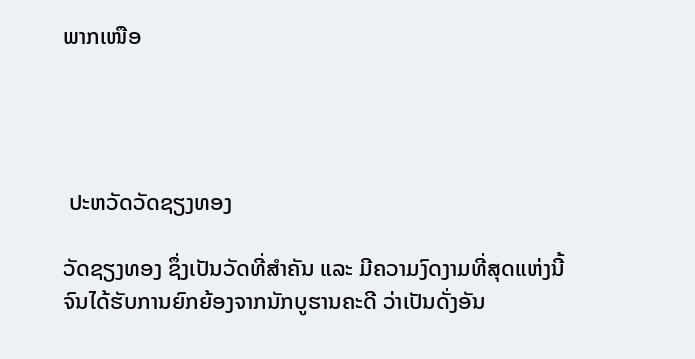ພາກເໜືອ




 ປະຫວັດວັດຊຽງທອງ

ວັດຊຽງທອງ ຊຶ່ງເປັນວັດທີ່ສຳຄັນ ແລະ ມີຄວາມງົດງາມທີ່ສຸດແຫ່ງນີ້ ຈົນໄດ້ຮັບການຍົກຍ້ອງຈາກນັກບູຮານຄະດີ ວ່າເປັນດັ່ງອັນ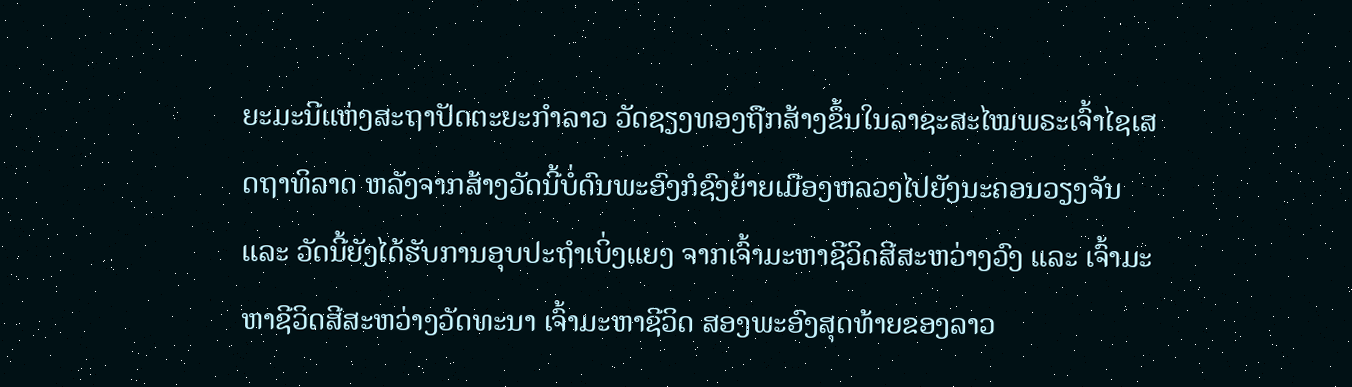ຍະມະນີແຫ່ງສະຖາປັດຕະຍະກຳລາວ ວັດຊຽງທອງຖືກສ້າງຂຶ້ນໃນລາຊະສະໄໝພຣະເຈົ້າໄຊເສດຖາທິລາດ ຫລັງຈາກສ້າງວັດນີ້ບໍ່ດົນພະອົງກໍຊົງຍ້າຍເມືອງຫລວງໄປຍັງນະຄອນວຽງຈັນ ແລະ ວັດນີ້ຍັງໄດ້ຮັບການອຸບປະຖຳເບິ່ງແຍງ ຈາກເຈົ້າມະຫາຊີວິດສີສະຫວ່າງວົງ ແລະ ເຈົ້າມະຫາຊີວິດສີສະຫວ່າງວັດທະນາ ເຈົ້າມະຫາຊີວິດ ສອງພະອົງສຸດທ້າຍຂອງລາວ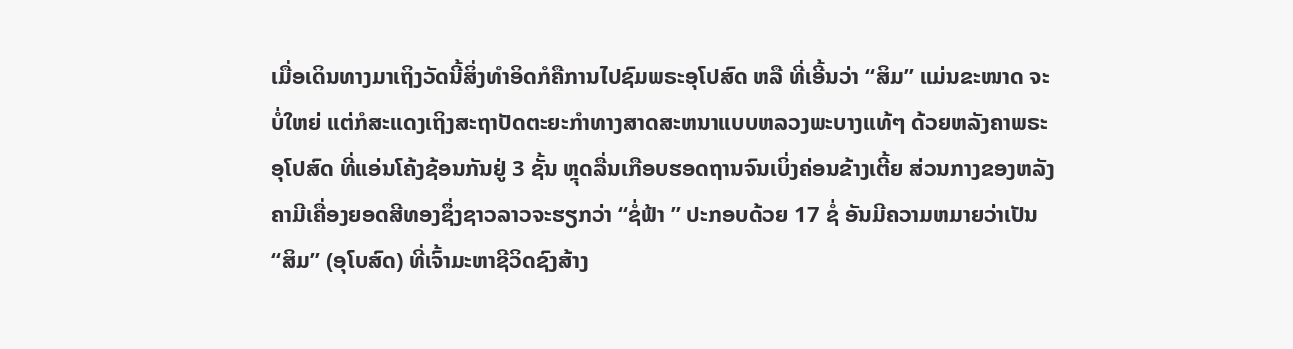ເມື່ອເດິນທາງມາເຖິງວັດນີ້ສິ່ງທຳອິດກໍຄືການໄປຊົມພຣະອຸໂປສົດ ຫລື ທີ່ເອີ້ນວ່າ “ສິມ” ແມ່ນຂະໜາດ ຈະບໍ່ໃຫຍ່ ແຕ່ກໍສະແດງເຖິງສະຖາປັດຕະຍະກຳທາງສາດສະຫນາແບບຫລວງພະບາງແທ້ໆ ດ້ວຍຫລັງຄາພຣະອຸໂປສົດ ທີ່ແອ່ນໂຄ້ງຊ້ອນກັນຢູ່ 3 ຊັ້ນ ຫຼຸດລື່ນເກືອບຮອດຖານຈົນເບິ່ງຄ່ອນຂ້າງເຕີ້ຍ ສ່ວນກາງຂອງຫລັງຄາມີເຄື່ອງຍອດສີທອງຊຶ່ງຊາວລາວຈະຮຽກວ່າ “ຊໍ່ຟ້າ ” ປະກອບດ້ວຍ 17 ຊໍ່ ອັນມີຄວາມຫມາຍວ່າເປັນ “ສິມ” (ອຸໂບສົດ) ທີ່ເຈົ້າມະຫາຊີວິດຊົງສ້າງ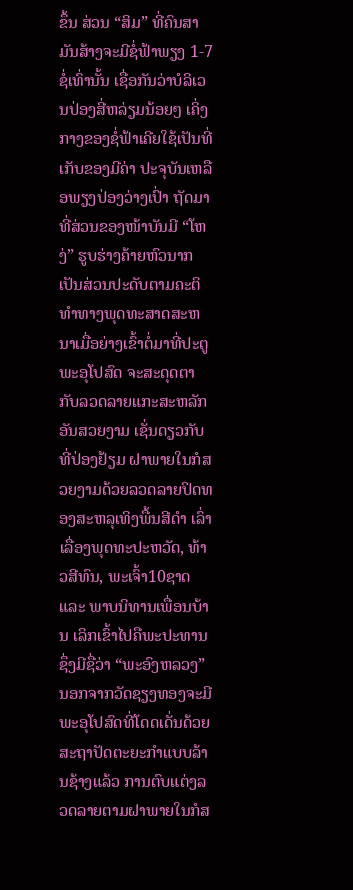ຂຶ້ນ ສ່ວນ “ສິມ” ທີ່ຄົນສາມັນສ້າງຈະມີຊໍ່ຟ້າພຽງ 1-7 ຊໍ່ເທົ່ານັ້ນ ເຊື່ອກັນວ່າບໍລິເວນປ່ອງສີ່ຫລ່ຽມນ້ອຍໆ ເຄິ່ງກາງຂອງຊໍ່ຟ້າເຄີຍໃຊ້ເປັນທີ່ເກັບຂອງມີຄ່າ ປະຈຸບັນເຫລືອພຽງປ່ອງວ່າງເປົ່າ ຖັດມາທີ່ສ່ວນຂອງໜ້າບັນມີ “ໂຫງ່” ຮູບຮ່າງຄ້າຍຫົວນາກເປັນສ່ວນປະດັບຕາມຄະຕິທຳທາງພຸດທະສາດສະຫນາເມື່ອຍ່າງເຂົ້າຕໍ່ມາທີ່ປະຕູພະອຸໂປສົດ ຈະສະດຸດຕາກັບລວດລາຍແກະສະຫລັກອັນສວຍງາມ ເຊັ່ນດຽວກັບທີ່ປ່ອງຢ້ຽມ ຝາພາຍໃນກໍສວຍງາມດ້ວຍລວດລາຍປິດທອງສະຫລຸເທິງພື້ນສີດຳ ເລົ່າເລື່ອງພຸດທະປະຫວັດ, ທ້າວສີທົນ, ພະເຈົ້າ10ຊາດ ແລະ ພາບນິທານເພື່ອນບ້ານ ເລິກເຂົ້າໄປຄືພະປະທານຊຶ່ງມີຊື່ວ່າ “ພະອົງຫລວງ” ນອກຈາກວັດຊຽງທອງຈະມີພະອຸໂປສົດທີ່ໂດດເດັ່ນດ້ວຍສະຖາປັດຕະຍະກຳແບບລ້ານຊ້າງແລ້ວ ການຕົບແຕ່ງລວດລາຍຕາມຝາພາຍໃນກໍສ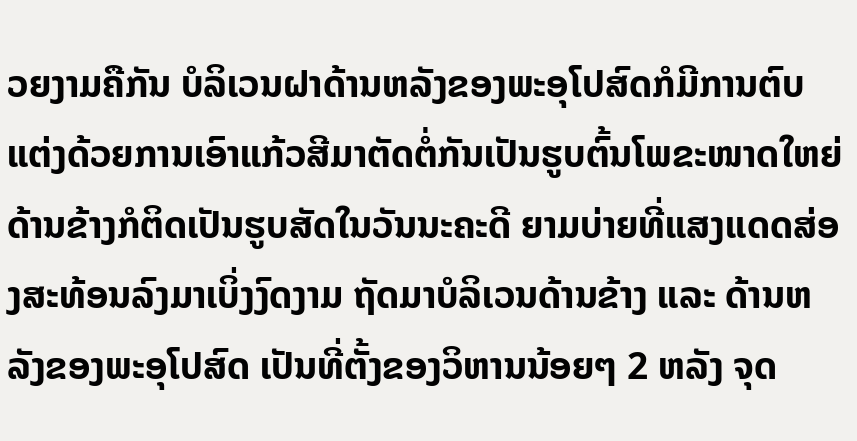ວຍງາມຄືກັນ ບໍລິເວນຝາດ້ານຫລັງຂອງພະອຸໂປສົດກໍມີການຕົບແຕ່ງດ້ວຍການເອົາແກ້ວສີມາຕັດຕໍ່ກັນເປັນຮູບຕົ້ນໂພຂະໜາດໃຫຍ່ ດ້ານຂ້າງກໍຕິດເປັນຮູບສັດໃນວັນນະຄະດີ ຍາມບ່າຍທີ່ແສງແດດສ່ອງສະທ້ອນລົງມາເບິ່ງງົດງາມ ຖັດມາບໍລິເວນດ້ານຂ້າງ ແລະ ດ້ານຫລັງຂອງພະອຸໂປສົດ ເປັນທີ່ຕັ້ງຂອງວິຫານນ້ອຍໆ 2 ຫລັງ ຈຸດ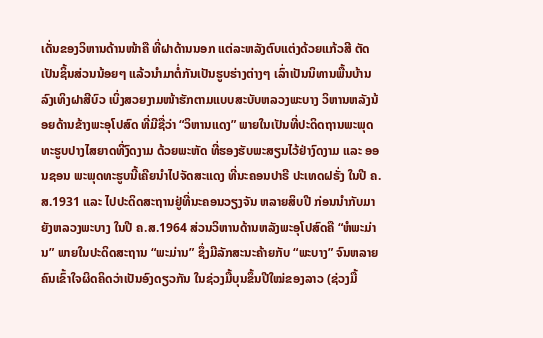ເດັ່ນຂອງວິຫານດ້ານໜ້າຄື ທີ່ຝາດ້ານນອກ ແຕ່ລະຫລັງຕົບແຕ່ງດ້ວຍແກ້ວສີ ຕັດເປັນຊິ້ນສ່ວນນ້ອຍໆ ແລ້ວນຳມາຕໍ່ກັນເປັນຮູບຮ່າງຕ່າງໆ ເລົ່າເປັນນິທານພື້ນບ້ານ ລົງເທິງຝາສີບົວ ເບິ່ງສວຍງາມໜ້າຮັກຕາມແບບສະບັບຫລວງພະບາງ ວິຫານຫລັງນ້ອຍດ້ານຂ້າງພະອຸໂປສົດ ທີ່ມີຊື່ວ່າ “ວິຫານແດງ” ພາຍໃນເປັນທີ່ປະດິດຖານພະພຸດທະຮູບປາງໄສຍາດທີ່ງົດງາມ ດ້ວຍພະຫັດ ທີ່ຮອງຮັບພະສຽນໄວ້ຢ່າງົດງາມ ແລະ ອອນຊອນ ພະພຸດທະຮູບນີ້ເຄີຍນຳໄປຈັດສະແດງ ທີ່ນະຄອນປາຣີ ປະເທດຝຣັ່ງ ໃນປີ ຄ.ສ.1931 ແລະ ໄປປະດິດສະຖານຢູ່ທີ່ນະຄອນວຽງຈັນ ຫລາຍສິບປີ ກ່ອນນຳກັບມາຍັງຫລວງພະບາງ ໃນປີ ຄ.ສ.1964 ສ່ວນວິຫານດ້ານຫລັງພະອຸໂປສົດຄື “ຫໍພະມ່ານ” ພາຍໃນປະດິດສະຖານ “ພະມ່ານ” ຊຶ່ງມີລັກສະນະຄ້າຍກັບ “ພະບາງ” ຈົນຫລາຍຄົນເຂົ້າໃຈຜິດຄິດວ່າເປັນອົງດຽວກັນ ໃນຊ່ວງມື້ບຸນຂຶ້ນປີໃໝ່ຂອງລາວ (ຊ່ວງມື້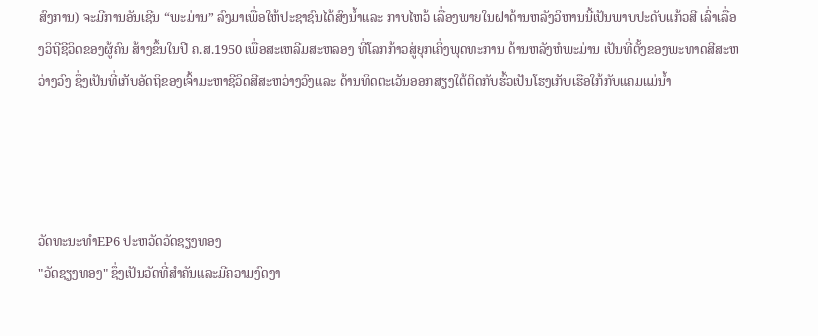ສົງການ) ຈະມີການອັນເຊີນ “ພະມ່ານ” ລົງມາເພື່ອໃຫ້ປະຊາຊົນໄດ້ສົງນ້ຳແລະ ກາບໄຫວ້ ເລື່ອງພາຍໃນຝາດ້ານຫລັງວິຫານນີ້ເປັນພາບປະດັບແກ້ວສີ ເລົ່າເລື່ອງວິຖີຊີວິດຂອງຜູ້ຄົນ ສ້າງຂຶ້ນໃນປີ ຄ.ສ.1950 ເພື່ອສະເຫລີມສະຫລອງ ທີ່ໂລກກ້າວສູ່ຍຸກເຄິ່ງພຸດທະການ ດ້ານຫລັງຫໍພະມ່ານ ເປັນທີ່ຕັ້ງຂອງພະທາດສີສະຫວ່າງວົງ ຊຶ່ງເປັນທີ່ເກັບອັດຖິຂອງເຈົ້າມະຫາຊີວິດສີສະຫວ່າງວົງແລະ ດ້ານທິດຕະເວັນອອກສຽງໃຕ້ຕິດກັບຮົ້ວເປັນໂຮງເກັບເຮືອໃກ້ກັບແຄມແມ່ນ້ຳ




ວັດທະນະທຳEP6 ປະຫວັດວັດຊຽງທອງ
"ວັດຊຽງທອງ" ຊຶ່ງເປັນວັດທີ່ສໍາຄັນແລະມີຄວາມງົດງາ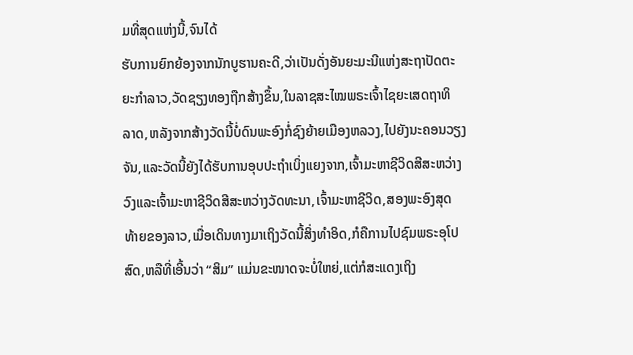ມທີ່ສຸດແຫ່ງນີ້,ຈົນໄດ້
ຮັບການຍົກຍ້ອງຈາກນັກບູຮານຄະດີ,ວ່າເປັນດັ່ງອັນຍະມະນີແຫ່ງສະຖາປັດຕະ
ຍະກໍາລາວ,ວັດຊຽງທອງຖືກສ້າງຂຶ້ນ,ໃນລາຊສະໄໝພຣະເຈົ້າໄຊຍະເສດຖາທິ
ລາດ,ຫລັງຈາກສ້າງວັດນີ້ບໍ່ດົນພະອົງກໍ່ຊົງຍ້າຍເມືອງຫລວງ,ໄປຍັງນະຄອນວຽງ
ຈັນ,ແລະວັດນີ້ຍັງໄດ້ຮັບການອຸບປະຖໍາເບິ່ງແຍງຈາກ,ເຈົ້າມະຫາຊີວິດສີສະຫວ່າງ
ວົງແລະເຈົ້າມະຫາຊີວິດສີສະຫວ່າງວັດທະນາ,ເຈົ້າມະຫາຊີວິດ,ສອງພະອົງສຸດ
ທ້າຍຂອງລາວ,ເມື່ອເດິນທາງມາເຖິງວັດນີ້ສິ່ງທໍາອິດ,ກໍຄືການໄປຊົມພຣະອຸໂປ
ສົດ,ຫລືທີ່ເອີ້ນວ່າ “ສິມ” ແມ່ນຂະໜາດຈະບໍ່ໃຫຍ່,ແຕ່ກໍສະແດງເຖິງ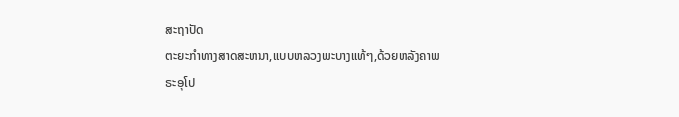ສະຖາປັດ
ຕະຍະກໍາທາງສາດສະຫນາ,ແບບຫລວງພະບາງແທ້ໆ,ດ້ວຍຫລັງຄາພຣະອຸໂປ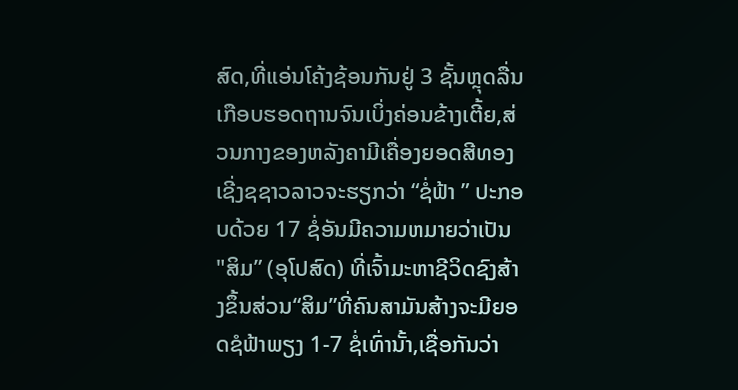ສົດ,ທີ່ແອ່ນໂຄ້ງຊ້ອນກັນຢູ່ 3 ຊັ້ນຫຼຸດລື່ນເກືອບຮອດຖານຈົນເບິ່ງຄ່ອນຂ້າງເຕີ້ຍ,ສ່ວນກາງຂອງຫລັງຄາມີເຄື່ອງຍອດສີທອງເຊີ່ງຊຊາວລາວຈະຮຽກວ່າ “ຊໍ່ຟ້າ ” ປະກອບດ້ວຍ 17 ຊໍ່ອັນມີຄວາມຫມາຍວ່າເປັນ "ສິມ” (ອຸໂປສົດ) ທີ່ເຈົ້າມະຫາຊີວິດຊົງສ້າງຂຶ້ນສ່ວນ“ສິມ”ທີ່ຄົນສາມັນສ້າງຈະມີຍອດຊໍຟ້າພຽງ 1-7 ຊໍ່ເທົ່ານັ້າ,ເຊື່ອກັນວ່າ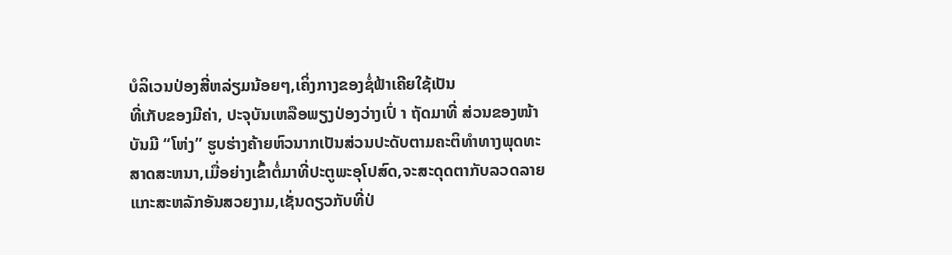ບໍລິເວນປ່ອງສີ່ຫລ່ຽມນ້ອຍໆ,ເຄິ່ງກາງຂອງຊໍ່ຟ້າເຄີຍໃຊ້ເປັນ
ທີ່ເກັບຂອງມີຄ່າ, ປະຈຸບັນເຫລືອພຽງປ່ອງວ່າງເປົ່ າ ຖັດມາທີ່ ສ່ວນຂອງໜ້າ
ບັນມີ “ໂຫ່ງ” ຮູບຮ່າງຄ້າຍຫົວນາກເປັນສ່ວນປະດັບຕາມຄະຕິທໍາທາງພຸດທະ
ສາດສະຫນາ,ເມື່ອຍ່າງເຂົ້າຕໍ່ມາທີ່ປະຕູພະອຸໂປສົດ,ຈະສະດຸດຕາກັບລວດລາຍ
ແກະສະຫລັກອັນສວຍງາມ,ເຊັ່ນດຽວກັບທີ່ປ່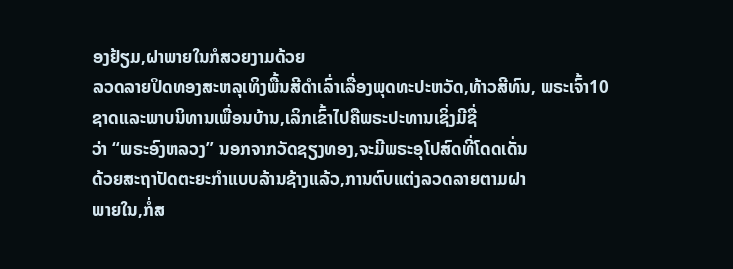ອງຢ້ຽມ,ຝາພາຍໃນກໍສວຍງາມດ້ວຍ
ລວດລາຍປິດທອງສະຫລຸເທິງພື້ນສີດໍາເລົ່າເລື່ອງພຸດທະປະຫວັດ,ທ້າວສີທົນ, ພຣະເຈົ້າ10ຊາດແລະພາບນິທານເພື່ອນບ້ານ,ເລິກເຂົ້າໄປຄືພຣະປະທານເຊິ່ງມີຊື່
ວ່າ “ພຣະອົງຫລວງ” ນອກຈາກວັດຊຽງທອງ,ຈະມີພຣະອຸໂປສົດທີ່ໂດດເດັ່ນ
ດ້ວຍສະຖາປັດຕະຍະກໍາແບບລ້ານຊ້າງແລ້ວ,ການຕົບແຕ່ງລວດລາຍຕາມຝາ
ພາຍໃນ,ກໍ່ສ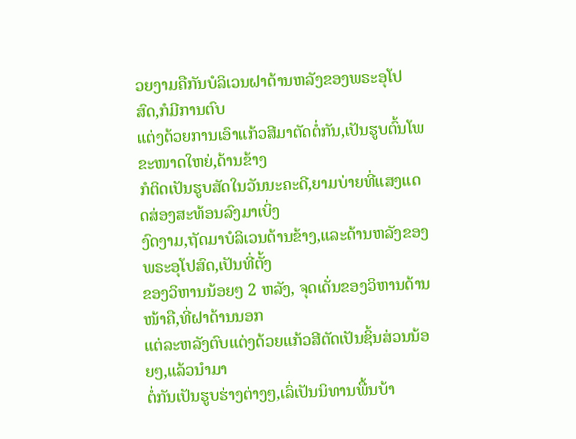ວຍງາມຄືກັນບໍລິເວນຝາດ້ານຫລັງຂອງພຣະອຸໂປສົດ,ກໍມີການຕົບ
ແຕ່ງດ້ວຍການເອົາແກ້ວສີມາຕັດຕໍ່ກັນ,ເປັນຮູບຕົ້ນໂພຂະໜາດໃຫຍ່,ດ້ານຂ້າງ
ກໍຕິດເປັນຮູບສັດໃນວັນນະຄະດີ,ຍາມບ່າຍທີ່ແສງແດດສ່ອງສະທ້ອນລົງມາເບິ່ງ
ງົດງາມ,ຖັດມາບໍລິເວນດ້ານຂ້າງ,ແລະດ້ານຫລັງຂອງພຣະອຸໂປສົດ,ເປັນທີ່ຕັ້ງ
ຂອງວິຫານນ້ອຍໆ 2 ຫລັງ, ຈຸດເດັ່ນຂອງວິຫານດ້ານໜ້າຄື,ທີ່ຝາດ້ານນອກ
ແຕ່ລະຫລັງຕົບແຕ່ງດ້ວຍແກ້ວສີຕັດເປັນຊິ້ນສ່ວນນ້ອຍໆ,ແລ້ວນໍາມາ
ຕໍ່ກັນເປັນຮູບຮ່າງຕ່າງໆ,ເລົ່ເປັນນິທານພື້ນບ້າ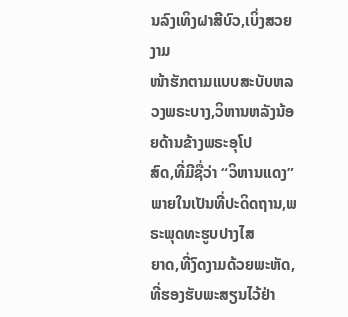ນລົງເທິງຝາສີບົວ,ເບິ່ງສວຍງາມ
ໜ້າຮັກຕາມແບບສະບັບຫລວງພຣະບາງ,ວິຫານຫລັງນ້ອຍດ້ານຂ້າງພຣະອຸໂປ
ສົດ,ທີ່ມີຊື່ວ່າ “ວິຫານແດງ” ພາຍໃນເປັນທີ່ປະດິດຖານ,ພຣະພຸດທະຮູບປາງໄສ
ຍາດ,ທີ່ງົດງາມດ້ວຍພະຫັດ,ທີ່ຮອງຮັບພະສຽນໄວ້ຢ່າ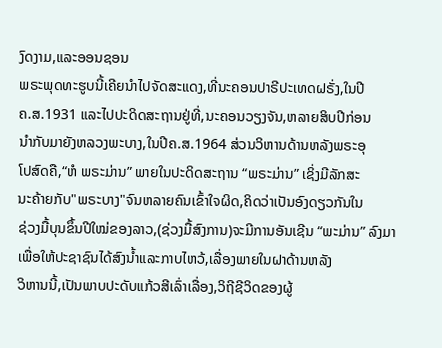ງົດງາມ,ແລະອອນຊອນ
ພຣະພຸດທະຮູບນີ້ເຄີຍນໍາໄປຈັດສະແດງ,ທີ່ນະຄອນປາຣີປະເທດຝຣັ່ງ,ໃນປີ
ຄ.ສ.1931 ແລະໄປປະດິດສະຖານຢູ່ທີ່,ນະຄອນວຽງຈັນ,ຫລາຍສິບປີກ່ອນ
ນໍາກັບມາຍັງຫລວງພະບາງ,ໃນປີຄ.ສ.1964 ສ່ວນວິຫານດ້ານຫລັງພຣະອຸ
ໂປສົດຄື,“ຫໍ ພຣະມ່ານ” ພາຍໃນປະດິດສະຖານ “ພຣະມ່ານ” ເຊິ່ງມີລັກສະ
ນະຄ້າຍກັບ"ພຣະບາງ"ຈົນຫລາຍຄົນເຂົ້າໃຈຜິດ,ຄິດວ່າເປັນອົງດຽວກັນໃນ
ຊ່ວງມື້ບຸນຂຶ້ນປີໃໝ່ຂອງລາວ,(ຊ່ວງມື້ສົງການ)ຈະມີການອັນເຊີນ “ພະມ່ານ” ລົງມາເພື່ອໃຫ້ປະຊາຊົນໄດ້ສົງນໍ້າແລະກາບໄຫວ້,ເລື່ອງພາຍໃນຝາດ້ານຫລັງ
ວິຫານນີ້,ເປັນພາບປະດັບແກ້ວສີເລົ່າເລື່ອງ,ວິຖີຊີວິດຂອງຜູ້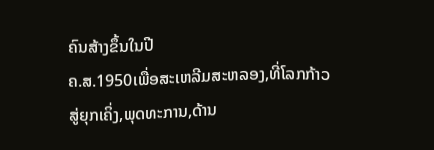ຄົນສ້າງຂຶ້ນໃນປີ
ຄ.ສ.1950ເພື່ອສະເຫລີມສະຫລອງ,ທີ່ໂລກກ້າວສູ່ຍຸກເຄິ່ງ,ພຸດທະການ,ດ້ານ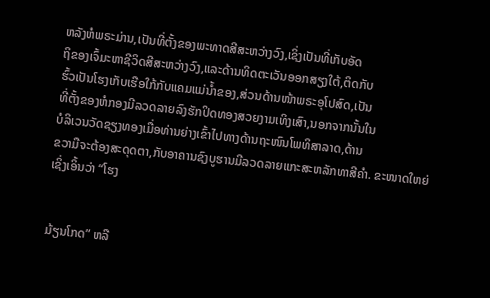ຫລັງຫໍພຣະມ່ານ,ເປັນທີ່ຕັ້ງຂອງພະທາດສີສະຫວ່າງວົງ,ເຊິ່ງເປັນທີ່ເກັບອັດ
ຖິຂອງເຈົ້ມະຫາຊີວິດສີສະຫວ່າງວົງ,ແລະດ້ານທິດຕະເວັນອອກສຽງໃຕ້,ຕິດກັບ
ຮົ້ວເປັນໂຮງເກັບເຮືອໃກ້ກັບແຄມແມ່ນ້ຳຂອງ,ສ່ວນດ້ານໜ້າພຣະອຸໂປສົດ,ເປັນ
ທີ່ຕັ້ງຂອງຫໍກອງມີລວດລາຍລົງຮັກປິດທອງສວຍງາມເທິງເສົາ,ນອກຈາກນັ້ນໃນ
ບໍລິເວນວັດຊຽງທອງເມື່ອທ່ານຍ່າງເຂົ້າໄປທາງດ້ານຖະໜົນໂພທິສາລາດ,ດ້ານ
ຂວາມືຈະຕ້ອງສະດຸດຕາ,ກັບອາຄານຊົງບູຮານມີລວດລາຍແກະສະຫລັກທາສີຄໍາ. ຂະໜາດໃຫຍ່ເຊິ່ງເອິ້ນວ່າ “ໂຮງ


ມ້ຽນໂກດ” ຫລື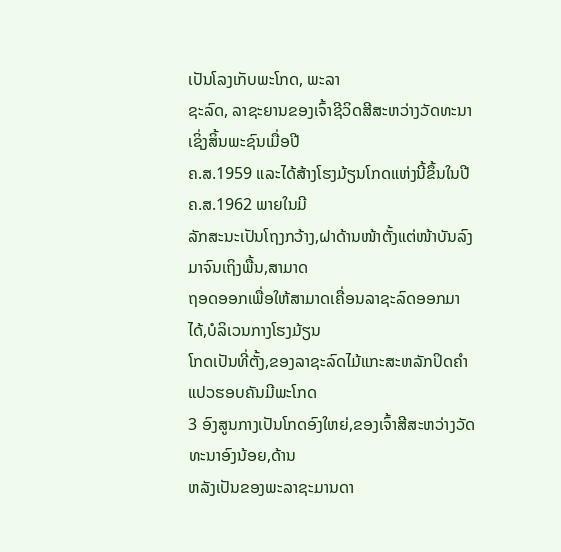ເປັນໂລງເກັບພະໂກດ, ພະລາ
ຊະລົດ, ລາຊະຍານຂອງເຈົ້າຊີວິດສີສະຫວ່າງວັດທະນາເຊິ່ງສິ້ນພະຊົນເມື່ອປີ
ຄ.ສ.1959 ແລະໄດ້ສ້າງໂຮງມ້ຽນໂກດແຫ່ງນີ້ຂຶ້ນໃນປີຄ.ສ.1962 ພາຍໃນມີ
ລັກສະນະເປັນໂຖງກວ້າງ,ຝາດ້ານໜ້າຕັ້ງແຕ່ໜ້າບັນລົງມາຈົນເຖິງພື້ນ,ສາມາດ
ຖອດອອກເພື່ອໃຫ້ສາມາດເຄື່ອນລາຊະລົດອອກມາໄດ້,ບໍລິເວນກາງໂຮງມ້ຽນ
ໂກດເປັນທີ່ຕັ້ງ,ຂອງລາຊະລົດໄມ້ແກະສະຫລັກປິດຄໍາແປວຮອບຄັນມີພະໂກດ
3 ອົງສູນກາງເປັນໂກດອົງໃຫຍ່,ຂອງເຈົ້າສີສະຫວ່າງວັດທະນາອົງນ້ອຍ,ດ້ານ
ຫລັງເປັນຂອງພະລາຊະມານດາ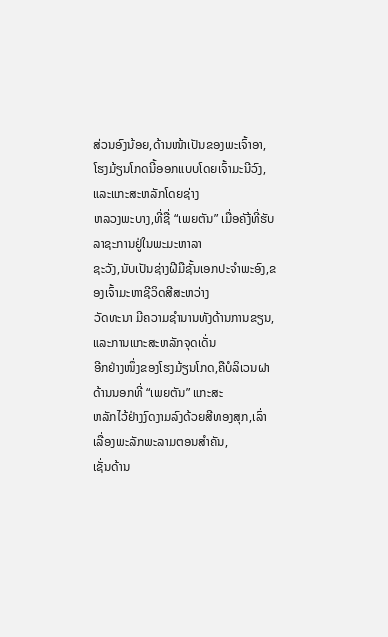ສ່ວນອົງນ້ອຍ,ດ້ານໜ້າເປັນຂອງພະເຈົ້າອາ,ໂຮງມ້ຽນໂກດນີ້ອອກແບບໂດຍເຈົ້າມະນີວົງ,ແລະແກະສະຫລັກໂດຍຊ່າງ
ຫລວງພະບາງ,ທີ່ຊື່ “ເພຍຕັນ” ເມື່ອຄັງ້ທີ່ຮັບລາຊະການຢູ່ໃນພະມະຫາລາ
ຊະວັງ,ນັບເປັນຊ່າງຝີມືຊັ້ນເອກປະຈໍາພະອົງ,ຂອງເຈົ້າມະຫາຊີວິດສີສະຫວ່າງ
ວັດທະນາ ມີຄວາມຊໍານານທັງດ້ານການຂຽນ,ແລະການແກະສະຫລັກຈຸດເດັ່ນ
ອີກຢ່າງໜຶ່ງຂອງໂຮງມ້ຽນໂກດ,ຄືບໍລິເວນຝາດ້ານນອກທີ່ “ເພຍຕັນ” ແກະສະ
ຫລັກໄວ້ຢ່າງງົດງາມລົງດ້ວຍສີທອງສຸກ,ເລົ່າເລື່ອງພະລັກພະລາມຕອນສໍາຄັນ,
ເຊັ່ນດ້ານ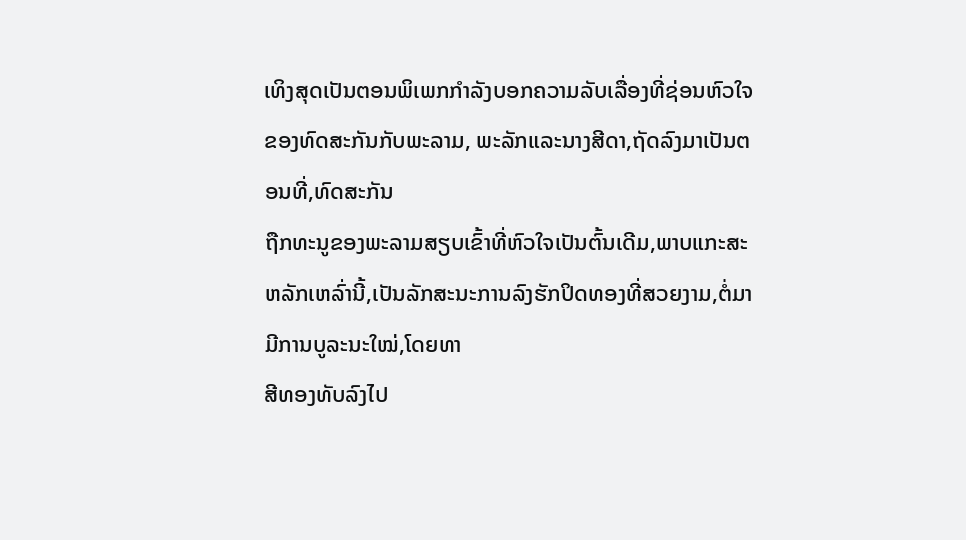ເທິງສຸດເປັນຕອນພິເພກກໍາລັງບອກຄວາມລັບເລື່ອງທີ່ຊ່ອນຫົວໃຈຂອງທົດສະກັນກັບພະລາມ, ພະລັກແລະນາງສີດາ,ຖັດລົງມາເປັນຕອນທີ່,ທົດສະກັນ
ຖືກທະນູຂອງພະລາມສຽບເຂົ້າທີ່ຫົວໃຈເປັນຕົ້ນເດີມ,ພາບແກະສະຫລັກເຫລົ່ານີ້,ເປັນລັກສະນະການລົງຮັກປິດທອງທີ່ສວຍງາມ,ຕໍ່ມາມີການບູລະນະໃໝ່,ໂດຍທາ
ສີທອງທັບລົງໄປ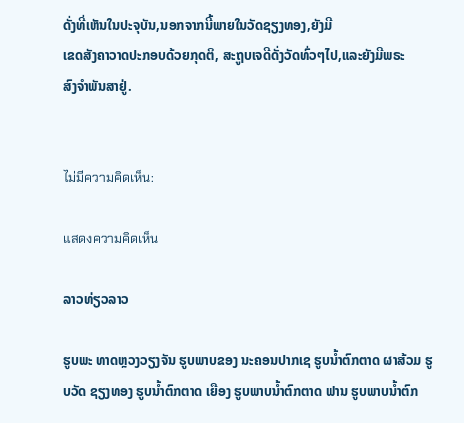ດັ່ງທີ່ເຫັນໃນປະຈຸບັນ,ນອກຈາກນີ້ພາຍໃນວັດຊຽງທອງ,ຍັງມີ
ເຂດສັງຄາວາດປະກອບດ້ວຍກຸດຕິ, ສະຖູບເຈດີດັ່ງວັດທົ່ວໆໄປ,ແລະຍັງມີພຣະ
ສົງຈໍາພັນສາຢູ່.


ไม่มีความคิดเห็น:

แสดงความคิดเห็น

ລາວທ່ຽວລາວ

ຮູບພະ ທາດຫຼວງວຽງຈັນ ຮູບພາບຂອງ ນະຄອນປາກເຊ ຮູບນໍ້າຕົກຕາດ ຜາສ້ວມ ຮູບວັດ ຊຽງທອງ ຮູບນໍ້າຕົກຕາດ ເຍືອງ ຮູບພາບນໍ້າຕົກຕາດ ຟານ ຮູບພາບນໍ້າຕົກ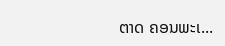ຕາດ ຄອນພະເ...